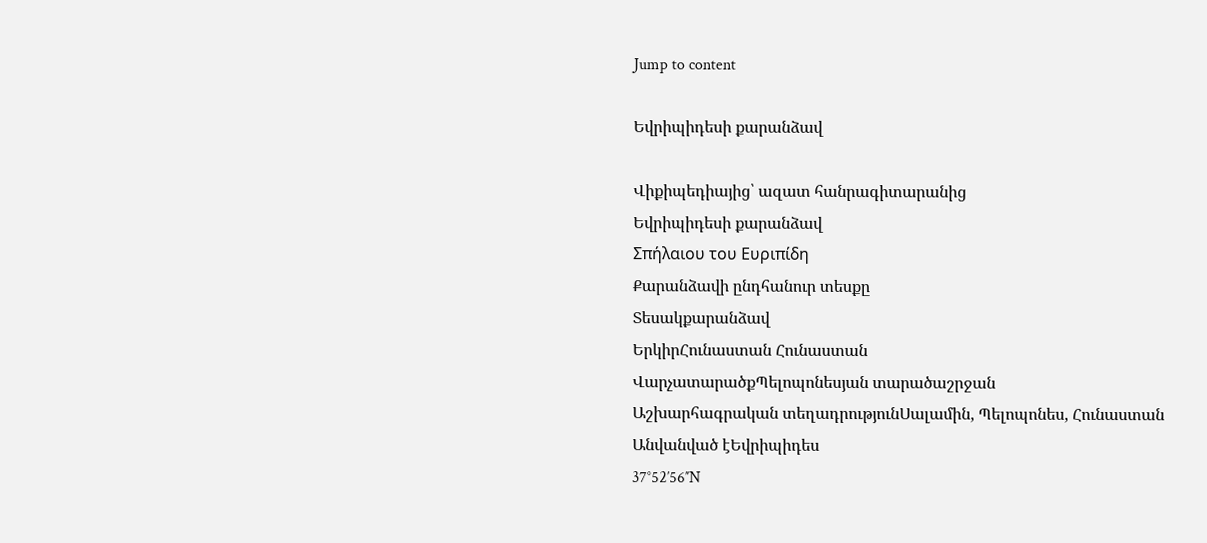Jump to content

Եվրիպիդեսի քարանձավ

Վիքիպեդիայից՝ ազատ հանրագիտարանից
Եվրիպիդեսի քարանձավ
Σπήλαιου του Ευριπίδη
Քարանձավի ընդհանուր տեսքը
Տեսակքարանձավ
ԵրկիրՀունաստան Հունաստան
ՎարչատարածքՊելոպոնեսյան տարածաշրջան
Աշխարհագրական տեղադրությունՍալամին, Պելոպոնես, Հունաստան
Անվանված էԵվրիպիդես
37°52′56″N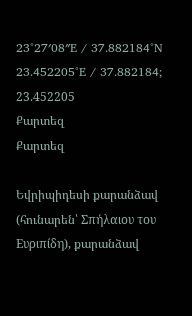23°27′08″E / 37.882184°N 23.452205°E / 37.882184; 23.452205
Քարտեզ
Քարտեզ

Եվրիպիդեսի քարանձավ (հունարեն՝ Σπήλαιου του Ευριπίδη), քարանձավ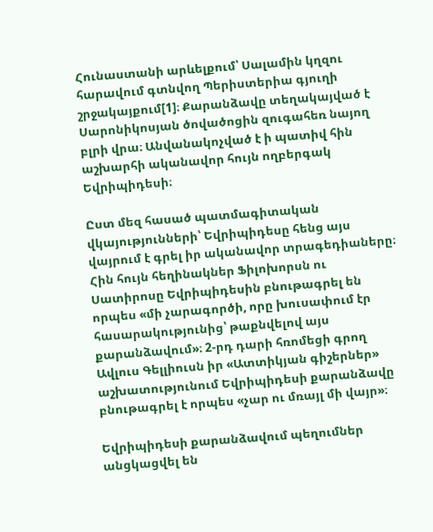Հունաստանի արևելքում՝ Սալամին կղզու հարավում գտնվող Պերիստերիա գյուղի շրջակայքում[1]։ Քարանձավը տեղակայված է Սարոնիկոսյան ծովածոցին զուգահեռ նայող բլրի վրա։ Անվանակոչված է ի պատիվ հին աշխարհի ականավոր հույն ողբերգակ Եվրիպիդեսի։

Ըստ մեզ հասած պատմագիտական վկայությունների՝ Եվրիպիդեսը հենց այս վայրում է գրել իր ականավոր տրագեդիաները։ Հին հույն հեղինակներ Ֆիլոխորսն ու Սատիրոսը Եվրիպիդեսին բնութագրել են որպես «մի չարագործի, որը խուսափում էր հասարակությունից՝ թաքնվելով այս քարանձավում»։ 2-րդ դարի հռոմեցի գրող Ավլուս Գելլիուսն իր «Ատտիկյան գիշերներ» աշխատությունում Եվրիպիդեսի քարանձավը բնութագրել է որպես «չար ու մռայլ մի վայր»։

Եվրիպիդեսի քարանձավում պեղումներ անցկացվել են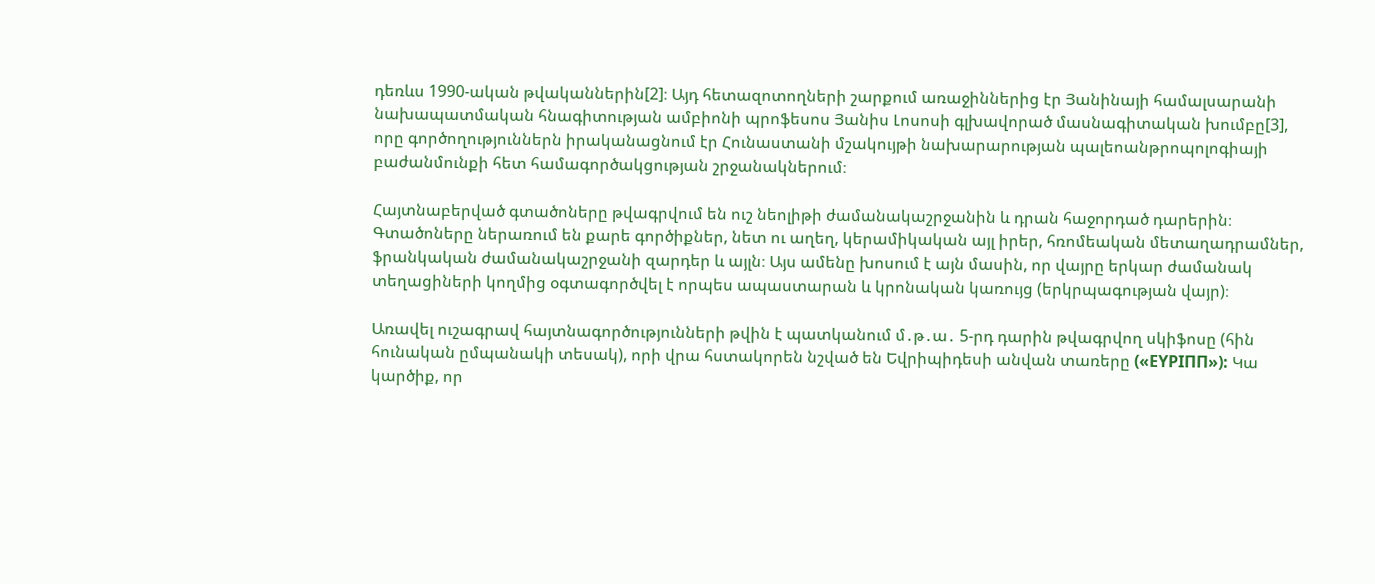դեռևս 1990-ական թվականներին[2]։ Այդ հետազոտողների շարքում առաջիններից էր Յանինայի համալսարանի նախապատմական հնագիտության ամբիոնի պրոֆեսոս Յանիս Լոսոսի գլխավորած մասնագիտական խումբը[3], որը գործողություններն իրականացնում էր Հունաստանի մշակույթի նախարարության պալեոանթրոպոլոգիայի բաժանմունքի հետ համագործակցության շրջանակներում։

Հայտնաբերված գտածոները թվագրվում են ուշ նեոլիթի ժամանակաշրջանին և դրան հաջորդած դարերին։ Գտածոները ներառում են քարե գործիքներ, նետ ու աղեղ, կերամիկական այլ իրեր, հռոմեական մետաղադրամներ, ֆրանկական ժամանակաշրջանի զարդեր և այլն։ Այս ամենը խոսում է այն մասին, որ վայրը երկար ժամանակ տեղացիների կողմից օգտագործվել է որպես ապաստարան և կրոնական կառույց (երկրպագության վայր)։

Առավել ուշագրավ հայտնագործությունների թվին է պատկանում մ․թ․ա․ 5-րդ դարին թվագրվող սկիֆոսը (հին հունական ըմպանակի տեսակ), որի վրա հստակորեն նշված են Եվրիպիդեսի անվան տառերը («ΕΥΡΙΠΠ»): Կա կարծիք, որ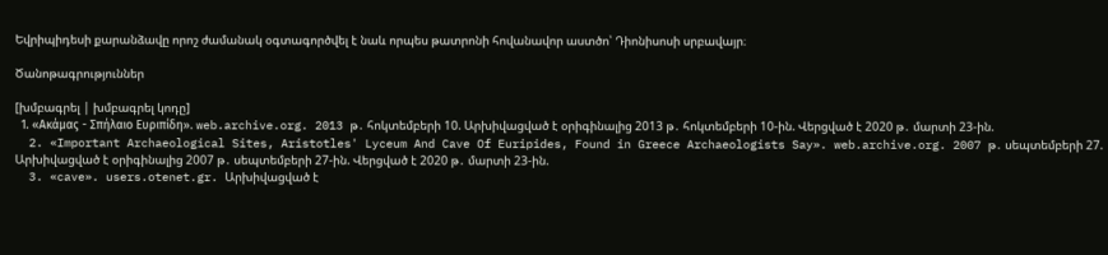Եվրիպիդեսի քարանձավը որոշ ժամանակ օգտագործվել է նաև որպես թատրոնի հովանավոր աստծո՝ Դիոնիսոսի սրբավայր։

Ծանոթագրություններ

[խմբագրել | խմբագրել կոդը]
  1. «Ακάμας - Σπήλαιο Ευριπίδη». web.archive.org. 2013 թ․ հոկտեմբերի 10. Արխիվացված է օրիգինալից 2013 թ․ հոկտեմբերի 10-ին. Վերցված է 2020 թ․ մարտի 23-ին.
  2. «Important Archaeological Sites, Aristotles' Lyceum And Cave Of Euripides, Found in Greece Archaeologists Say». web.archive.org. 2007 թ․ սեպտեմբերի 27. Արխիվացված է օրիգինալից 2007 թ․ սեպտեմբերի 27-ին. Վերցված է 2020 թ․ մարտի 23-ին.
  3. «cave». users.otenet.gr. Արխիվացված է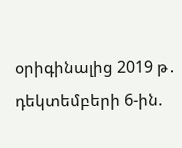օրիգինալից 2019 թ․ դեկտեմբերի 6-ին.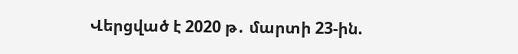Վերցված է 2020 թ․ մարտի 23-ին.